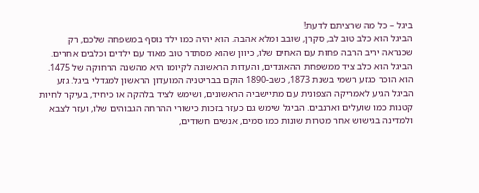ביגל – כל מה שרציתם לדעת!
הביגל הוא כלב טוב לב, סקרן, שובב ומלא אהבה. הוא יהיה כמו ילד נוסף במשפחה שלכם, רק שכנראה יריב הרבה פחות עם האחים שלו, כיוון שהוא מסתדר טוב מאוד עם ילדים וכלבים אחרים. הביגל הוא כלב ציד ממשפחת ההאונדים, והעדות הראשונה לקיומו היא מהשנה הרחוקה של 1475. הוא הוכר כגזע רשמי בשנת 1873, כשב-1890 הוקם בבריטניה המועדון הראשון למגדלי ביגל. גזע הביגל הגיע לאמריקה הצפונית עם מתיישביה הראשונים, ושימש לציד בלהקה או כיחיד, בעיקר לחיות קטנות כמו שועלים וארנבים. הביגל שימש גם כעזר בזכות כישורי ההרחה הגבוהים שלו, ועזר לצבא ולמדינה בגישוש אחר מטרות שונות כמו סמים, אנשים חשודים,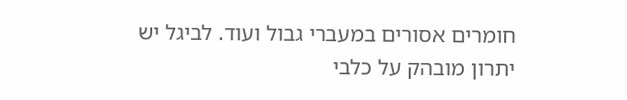חומרים אסורים במעברי גבול ועוד. לביגל יש יתרון מובהק על כלבי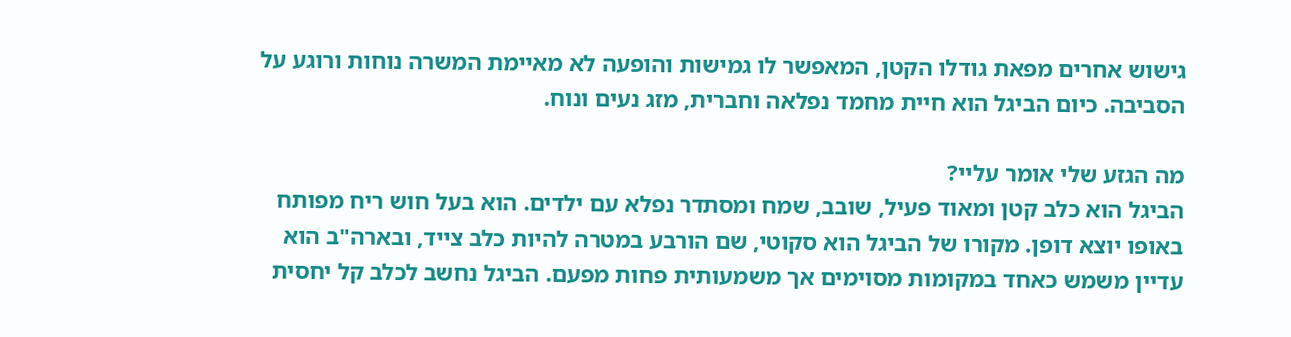גישוש אחרים מפאת גודלו הקטן, המאפשר לו גמישות והופעה לא מאיימת המשרה נוחות ורוגע על הסביבה. כיום הביגל הוא חיית מחמד נפלאה וחברית, מזג נעים ונוח.

מה הגזע שלי אומר עליי?
הביגל הוא כלב קטן ומאוד פעיל, שובב, שמח ומסתדר נפלא עם ילדים. הוא בעל חוש ריח מפותח באופו יוצא דופן. מקורו של הביגל הוא סקוטי, שם הורבע במטרה להיות כלב צייד, ובארה"ב הוא עדיין משמש כאחד במקומות מסוימים אך משמעותית פחות מפעם. הביגל נחשב לכלב קל יחסית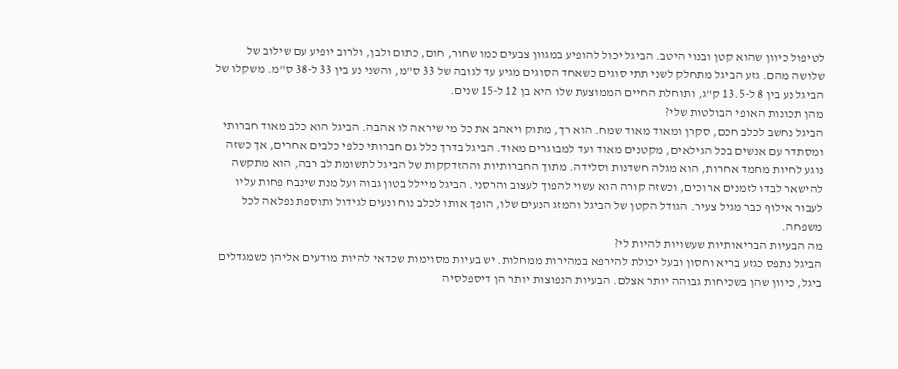לטיפול כיוון שהוא קטן ובנוי היטב. הביגל יכול להופיע במגוון צבעים כמו שחור, חום, כתום ולבן, ולרוב יופיע עם שילוב של שלושה מהם. גזע הביגל מתחלק לשני תתי סוגים כשאחד הסוגים מגיע עד לגובה של 33 ס"מ, והשני נע בין 33 ל-38 ס"מ. משקלו של הביגל נע בין 8 ל-13.5 ק"ג, ותוחלת החיים הממוצעת שלו היא בן 12 ל-15 שנים.
מהן תכונות האופי הבולטות שלי?
הביגל נחשב לכלב חכם, סקרן ומאוד מאוד שמח. הוא רך, מתוק ויאהב את כל מי שיראה לו אהבה. הביגל הוא כלב מאוד חברותי ומסתדר עם אנשים בכל הגילאים, מקטנים מאוד ועד למבוגרים מאוד. הביגל בדרך כלל גם חברותי כלפי כלבים אחרים, אך כשזה נוגע לחיות מחמד אחרות, הוא מגלה חשדנות וסלידה. מתוך החברותיות וההזדקקות של הביגל לתשומת לב רבה, הוא מתקשה להישאר לבדו לזמנים ארוכים, וכשזה קורה הוא עשוי להפוך לעצוב והרסני. הביגל מיילל בטון גבוה ועל מנת שינבח פחות עליו לעבור אילוף כבר מגיל צעיר. הגודל הקטן של הביגל והמזג הנעים שלו, הופך אותו לכלב נוח ונעים לגידול ותוספת נפלאה לכל משפחה.
מה הבעיות הבריאותיות שעשויות להיות לי?
הביגל נתפס כגזע בריא וחסון ובעל יכולת להירפא במהירות ממחלות. יש בעיות מסוימות שכדאי להיות מודעים אליהן כשמגדלים ביגל, כיוון שהן בשכיחות גבוהה יותר אצלם. הבעיות הנפוצות יותר הן דיספלסיה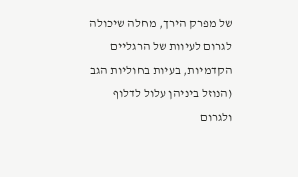של מפרק הירך, מחלה שיכולה לגרום לעיוות של הרגליים הקדמיות, בעיות בחוליות הגב (הנוזל ביניהן עלול לדלוף ולגרום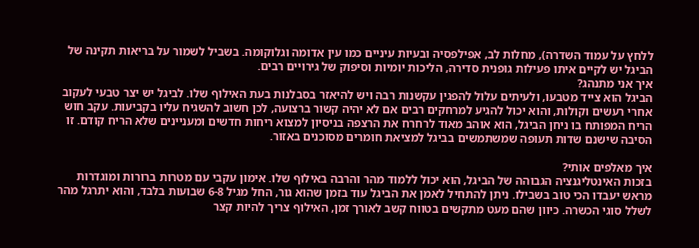ללחץ על עמוד השדרה), מחלות לב, אפילפסיה ובעיות עיניים כמו עין אדומה וגלוקומה. בשביל לשמור על בריאות תקינה של הביגל יש לקיים איתו פעילות גופנית סדירה, הליכות יומיות וסיפוק של גירויים רבים.
איך אני מתנהג?
הביגל הוא צייד מטבעו, ולעיתים עלול להפגין עקשנות רבה ויש להיאזר בסבלנות בעת האילוף שלו. לביגל יש יצר טבעי לעקוב אחרי רעשים וקולות, והוא יכול להגיע למרחקים רבים אם לא יהיה קשור ברצועה, לכן חשוב להשגיח עליו בקביעות. עקב חוש הריח המפותח בו ניחן הביגל, הוא אוהב מאוד לרחרח את הרצפה בניסיון למצוא ריחות חדשים ומעניינים שלא הריח קודם. זו הסיבה שישנם שדות תעופה שמשתמשים בביגל למציאת חומרים מסוכנים באזור.

איך מאלפים אותי?
בזכות האינטליגנציה הגבוהה של הביגל, הוא יכול ללמוד מהר והרבה באילוף שלו. אימון עקבי עם מטרות ברורות ומוגדרות מראש יעבדו הכי טוב בשבילו. ניתן להתחיל לאמן את הביגל עוד בזמן שהוא גור, החל מגיל 6-8 שבועות בלבד, והוא יתרגל מהר לשלל סוגי הכשרה. כיוון שהם מעט מתקשים בטווח קשב לאורך זמן, האילוף צריך להיות קצר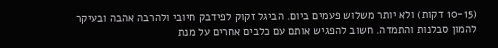(10-15 דקות) ולא יותר משלוש פעמים ביום. הביגל זקוק לפידבק חיובי ולהרבה אהבה ובעיקר להמון סבלנות והתמדה. חשוב להפגיש אותם עם כלבים אחרים על מנת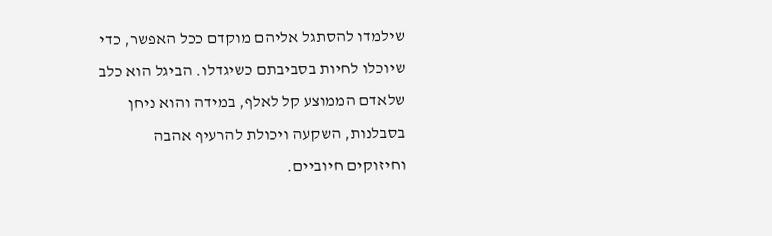שילמדו להסתגל אליהם מוקדם ככל האפשר, כדי שיוכלו לחיות בסביבתם כשיגדלו. הביגל הוא כלב שלאדם הממוצע קל לאלף, במידה והוא ניחן בסבלנות, השקעה ויכולת להרעיף אהבה וחיזוקים חיוביים.